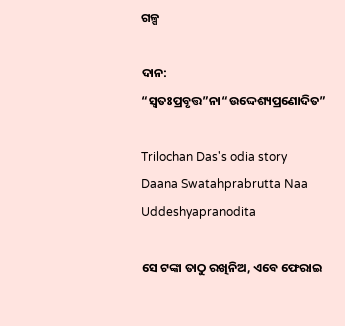ଗଳ୍ପ

ଦାନ: “ସ୍ଵତଃପ୍ରବୃତ୍ତ”ନା“ଉଦ୍ଦେଶ୍ୟପ୍ରଣୋଦିତ”

Trilochan Das's odia story Daana Swatahprabrutta Naa Uddeshyapranodita

ସେ ଟଙ୍କା ତାଠୁ ରଖିନିଅ, ଏବେ ଫେରାଇ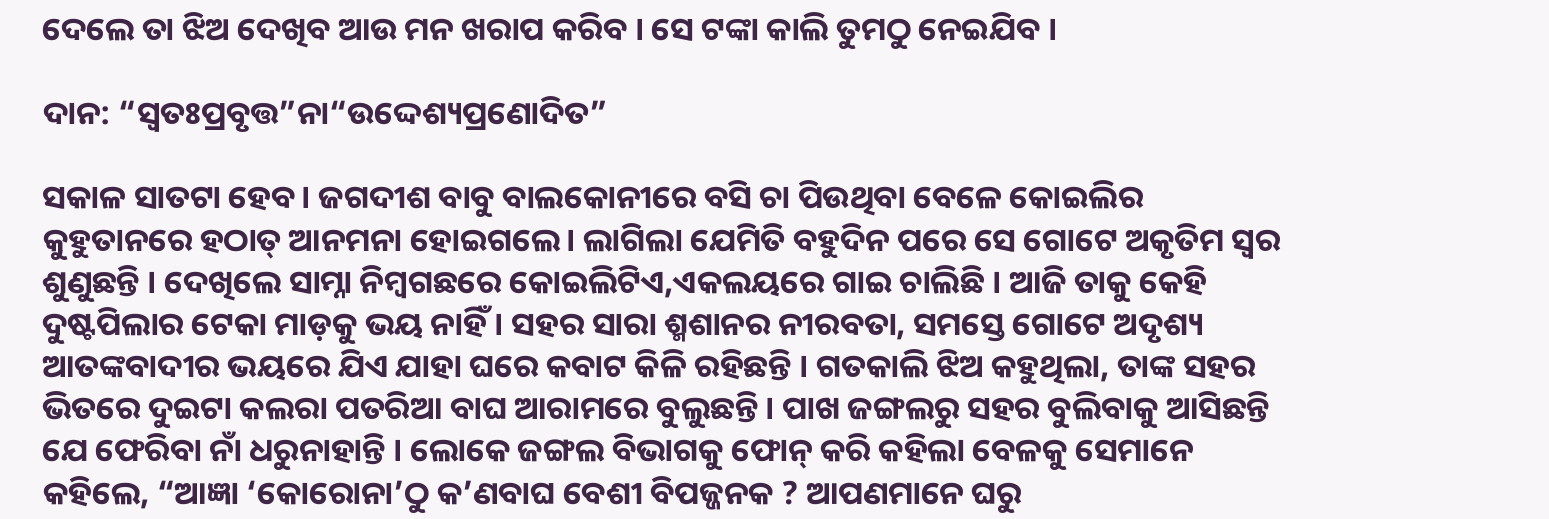ଦେଲେ ତା ଝିଅ ଦେଖିବ ଆଉ ମନ ଖରାପ କରିବ । ସେ ଟଙ୍କା କାଲି ତୁମଠୁ ନେଇଯିବ ।

ଦାନ: “ସ୍ଵତଃପ୍ରବୃତ୍ତ”ନା“ଉଦ୍ଦେଶ୍ୟପ୍ରଣୋଦିତ”

ସକାଳ ସାତଟା ହେବ। ଜଗଦୀଶ ବାବୁ ବାଲକୋନୀରେ ବସି ଚା ପିଉଥିବା ବେଳେ କୋଇଲିର କୁହୁତାନରେ ହଠାତ୍ ଆନମନା ହୋଇଗଲେ। ଲାଗିଲା ଯେମିତି ବହୁଦିନ ପରେ ସେ ଗୋଟେ ଅକୃତିମ ସ୍ଵର ଶୁଣୁଛନ୍ତି । ଦେଖିଲେ ସାମ୍ନା ନିମ୍ବଗଛରେ କୋଇଲିଟିଏ,ଏକଲୟରେ ଗାଇ ଚାଲିଛି । ଆଜି ତାକୁ କେହି ଦୁଷ୍ଟପିଲାର ଟେକା ମାଡ଼କୁ ଭୟ ନାହିଁ । ସହର ସାରା ଶ୍ମଶାନର ନୀରବତା, ସମସ୍ତେ ଗୋଟେ ଅଦୃଶ୍ୟ ଆତଙ୍କବାଦୀର ଭୟରେ ଯିଏ ଯାହା ଘରେ କବାଟ କିଳି ରହିଛନ୍ତି । ଗତକାଲି ଝିଅ କହୁଥିଲା, ତାଙ୍କ ସହର ଭିତରେ ଦୁଇଟା କଲରା ପତରିଆ ବାଘ ଆରାମରେ ବୁଲୁଛନ୍ତି । ପାଖ ଜଙ୍ଗଲରୁ ସହର ବୁଲିବାକୁ ଆସିଛନ୍ତି ଯେ ଫେରିବା ନାଁ ଧରୁନାହାନ୍ତି । ଲୋକେ ଜଙ୍ଗଲ ବିଭାଗକୁ ଫୋନ୍ କରି କହିଲା ବେଳକୁ ସେମାନେ କହିଲେ, “ଆଜ୍ଞା ‘କୋରୋନା’ଠୁ କ’ଣବାଘ ବେଶୀ ବିପଜ୍ଜନକ ? ଆପଣମାନେ ଘରୁ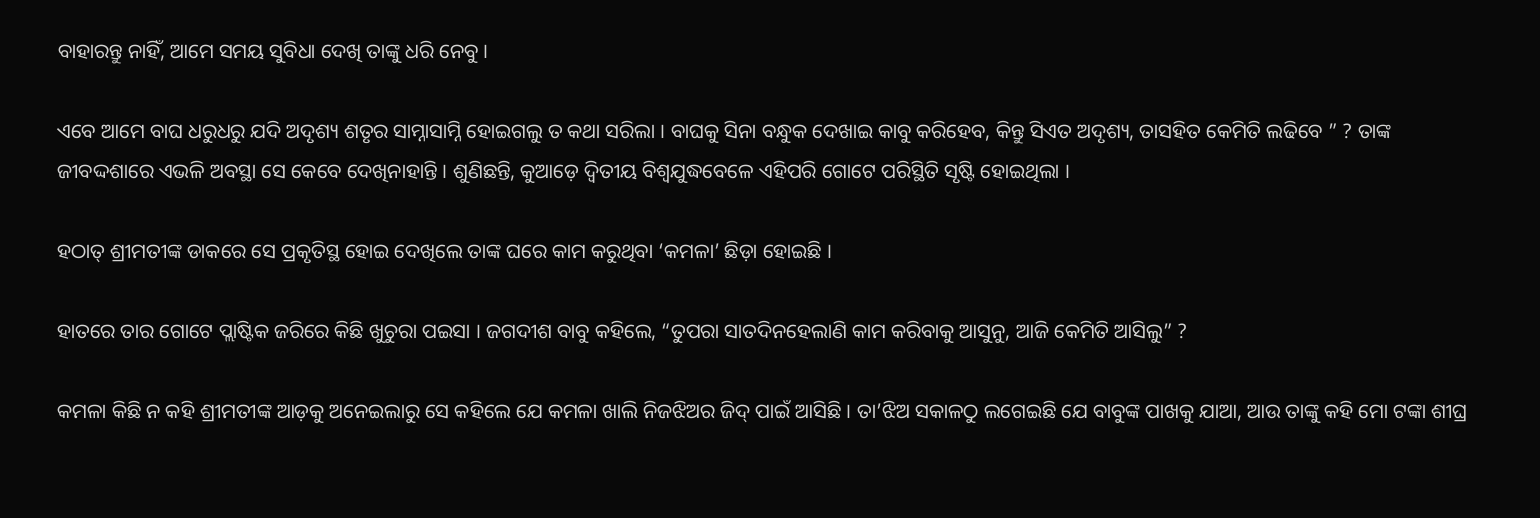ବାହାରନ୍ତୁ ନାହିଁ, ଆମେ ସମୟ ସୁବିଧା ଦେଖି ତାଙ୍କୁ ଧରି ନେବୁ ।

ଏବେ ଆମେ ବାଘ ଧରୁଧରୁ ଯଦି ଅଦୃଶ୍ୟ ଶତୃର ସାମ୍ନାସାମ୍ନି ହୋଇଗଲୁ ତ କଥା ସରିଲା । ବାଘକୁ ସିନା ବନ୍ଧୁକ ଦେଖାଇ କାବୁ କରିହେବ, କିନ୍ତୁ ସିଏତ ଅଦୃଶ୍ୟ, ତାସହିତ କେମିତି ଲଢିବେ ” ? ତାଙ୍କ ଜୀବଦ୍ଦଶାରେ ଏଭଳି ଅବସ୍ଥା ସେ କେବେ ଦେଖିନାହାନ୍ତି । ଶୁଣିଛନ୍ତି, କୁଆଡ଼େ ଦ୍ଵିତୀୟ ବିଶ୍ଵଯୁଦ୍ଧବେଳେ ଏହିପରି ଗୋଟେ ପରିସ୍ଥିତି ସୃଷ୍ଟି ହୋଇଥିଲା ।

ହଠାତ୍ ଶ୍ରୀମତୀଙ୍କ ଡାକରେ ସେ ପ୍ରକୃତିସ୍ଥ ହୋଇ ଦେଖିଲେ ତାଙ୍କ ଘରେ କାମ କରୁଥିବା ‘କମଳା’ ଛିଡ଼ା ହୋଇଛି ।

ହାତରେ ତାର ଗୋଟେ ପ୍ଲାଷ୍ଟିକ ଜରିରେ କିଛି ଖୁଚୁରା ପଇସା । ଜଗଦୀଶ ବାବୁ କହିଲେ, “ତୁପରା ସାତଦିନହେଲାଣି କାମ କରିବାକୁ ଆସୁନୁ, ଆଜି କେମିତି ଆସିଲୁ” ?

କମଳା କିଛି ନ କହି ଶ୍ରୀମତୀଙ୍କ ଆଡ଼କୁ ଅନେଇଲାରୁ ସେ କହିଲେ ଯେ କମଳା ଖାଲି ନିଜଝିଅର ଜିଦ୍ ପାଇଁ ଆସିଛି । ତା’ଝିଅ ସକାଳଠୁ ଲଗେଇଛି ଯେ ବାବୁଙ୍କ ପାଖକୁ ଯାଆ, ଆଉ ତାଙ୍କୁ କହି ମୋ ଟଙ୍କା ଶୀଘ୍ର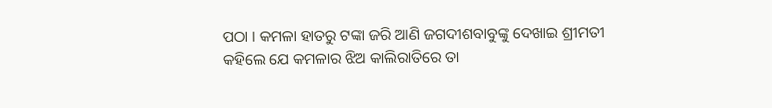ପଠା । କମଳା ହାତରୁ ଟଙ୍କା ଜରି ଆଣି ଜଗଦୀଶବାବୁଙ୍କୁ ଦେଖାଇ ଶ୍ରୀମତୀ କହିଲେ ଯେ କମଳାର ଝିଅ କାଲିରାତିରେ ତା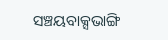ସଞ୍ଚୟବାକ୍ସଭାଙ୍ଗି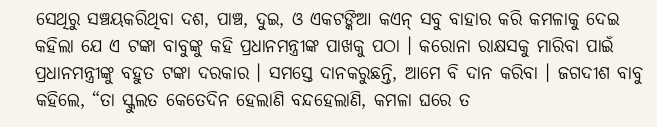ସେଥିରୁ ସଞ୍ଚୟକରିଥିବା ଦଶ, ପାଞ୍ଚ, ଦୁଇ, ଓ ଏକଟଙ୍କିଆ କଏନ୍ ସବୁ ବାହାର କରି କମଳାକୁ ଦେଇ କହିଲା ଯେ ଏ ଟଙ୍କା ବାବୁଙ୍କୁ କହି ପ୍ରଧାନମନ୍ତ୍ରୀଙ୍କ ପାଖକୁ ପଠା । କରୋନା ରାକ୍ଷସକୁ ମାରିବା ପାଇଁ ପ୍ରଧାନମନ୍ତ୍ରୀଙ୍କୁ ବହୁତ ଟଙ୍କା ଦରକାର । ସମସ୍ତେ ଦାନକରୁଛନ୍ତି, ଆମେ ବି ଦାନ କରିବା । ଜଗଦୀଶ ବାବୁ କହିଲେ, “ତା ସ୍କୁଲତ କେତେଦିନ ହେଲାଣି ବନ୍ଦହେଲାଣି, କମଳା ଘରେ ତ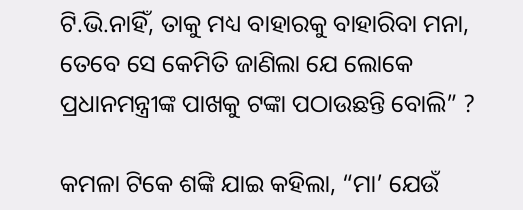ଟି.ଭି.ନାହିଁ, ତାକୁ ମଧ୍ୟ ବାହାରକୁ ବାହାରିବା ମନା, ତେବେ ସେ କେମିତି ଜାଣିଲା ଯେ ଲୋକେ ପ୍ରଧାନମନ୍ତ୍ରୀଙ୍କ ପାଖକୁ ଟଙ୍କା ପଠାଉଛନ୍ତି ବୋଲି” ?

କମଳା ଟିକେ ଶଙ୍କି ଯାଇ କହିଲା, “ମା’ ଯେଉଁ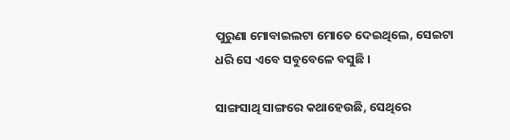ପୁରୁଣା ମୋବାଇଲଟା ମୋତେ ଦେଇଥିଲେ, ସେଇଟା ଧରି ସେ ଏବେ ସବୁବେଳେ ବସୁଛି ।

ସାଙ୍ଗସାଥି ସାଙ୍ଗରେ କଥାହେଉଛି, ସେଥିରେ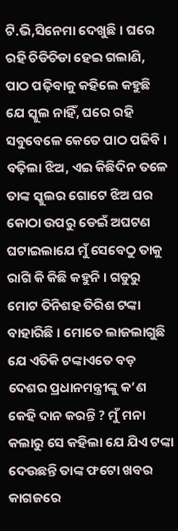ଟି.ଭି,ସିନେମା ଦେଖୁଛି । ଘରେ ରହି ଚିଡିଚିଡା ହେଇ ଗଲାଣି, ପାଠ ପଢ଼ିବାକୁ କହିଲେ କହୁଛି ଯେ ସ୍କୁଲ ନାହିଁ, ଘରେ ରହି ସବୁବେଳେ କେତେ ପାଠ ପଢିବି । ବଢ଼ିଲା ଝିଅ, ଏଇ କିଛିଦିନ ତଳେ ତାଙ୍କ ସ୍କୁଲର ଗୋଟେ ଝିଅ ଘର କୋଠା ଉପରୁ ଡେଇଁ ଅଘଟଣ ଘଟାଇଲାଯେ ମୁଁ ସେବେଠୁ ତାକୁ ରାଗି କି କିଛି କହୁନି । ଗଡୁରୁ ମୋଟ ତିନିଶହ ତିରିଶ ଟଙ୍କା ବାହାରିଛି । ମୋତେ ଲାଜଲାଗୁଛି ଯେ ଏତିକି ଟଙ୍କାଏତେ ବଡ଼ ଦେଶର ପ୍ରଧାନମନ୍ତ୍ରୀଙ୍କୁ କ’ଣ କେହି ଦାନ କରନ୍ତି ? ମୁଁ ମନା କଲାରୁ ସେ କହିଲା ଯେ ଯିଏ ଟଙ୍କା ଦେଉଛନ୍ତି ତାଙ୍କ ଫଟୋ ଖବର କାଗଜରେ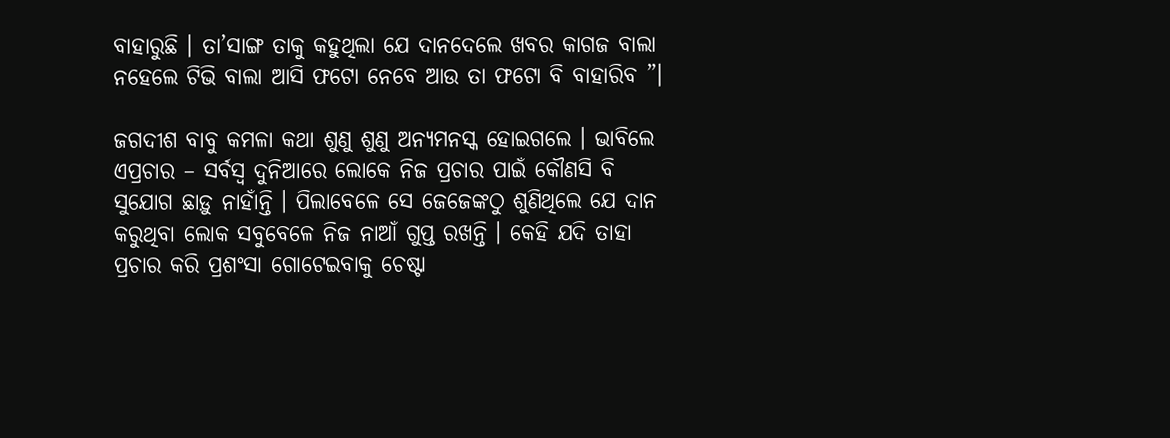ବାହାରୁଛି । ତା’ସାଙ୍ଗ ତାକୁ କହୁଥିଲା ଯେ ଦାନଦେଲେ ଖବର କାଗଜ ବାଲା ନହେଲେ ଟିଭି ବାଲା ଆସି ଫଟୋ ନେବେ ଆଉ ତା ଫଟୋ ବି ବାହାରିବ ”।

ଜଗଦୀଶ ବାବୁ କମଳା କଥା ଶୁଣୁ ଶୁଣୁ ଅନ୍ୟମନସ୍କ ହୋଇଗଲେ । ଭାବିଲେ ଏପ୍ରଚାର – ସର୍ବସ୍ୱ ଦୁନିଆରେ ଲୋକେ ନିଜ ପ୍ରଚାର ପାଇଁ କୌଣସି ବି ସୁଯୋଗ ଛାଡ଼ୁ ନାହାଁନ୍ତି । ପିଲାବେଳେ ସେ ଜେଜେଙ୍କଠୁ ଶୁଣିଥିଲେ ଯେ ଦାନ କରୁଥିବା ଲୋକ ସବୁବେଳେ ନିଜ ନାଆଁ ଗୁପ୍ତ ରଖନ୍ତି । କେହି ଯଦି ତାହା ପ୍ରଚାର କରି ପ୍ରଶଂସା ଗୋଟେଇବାକୁ ଚେଷ୍ଟା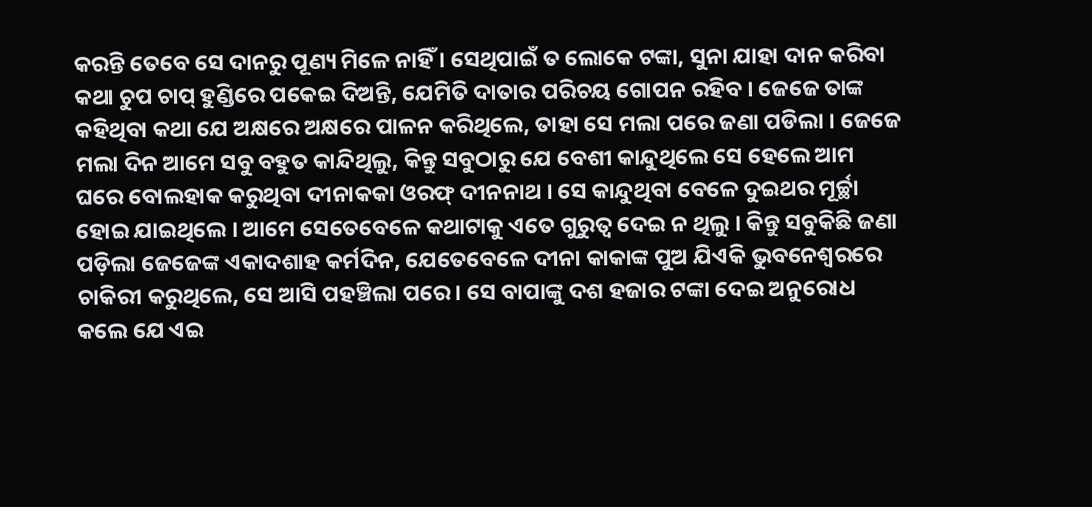କରନ୍ତି ତେବେ ସେ ଦାନରୁ ପୂଣ୍ୟ ମିଳେ ନାହିଁ । ସେଥିପାଇଁ ତ ଲୋକେ ଟଙ୍କା, ସୁନା ଯାହା ଦାନ କରିବା କଥା ଚୁପ ଚାପ୍ ହୁଣ୍ଡିରେ ପକେଇ ଦିଅନ୍ତି, ଯେମିତି ଦାତାର ପରିଚୟ ଗୋପନ ରହିବ । ଜେଜେ ତାଙ୍କ କହିଥିବା କଥା ଯେ ଅକ୍ଷରେ ଅକ୍ଷରେ ପାଳନ କରିଥିଲେ, ତାହା ସେ ମଲା ପରେ ଜଣା ପଡିଲା । ଜେଜେ ମଲା ଦିନ ଆମେ ସବୁ ବହୁତ କାନ୍ଦିଥିଲୁ, କିନ୍ତୁ ସବୁଠାରୁ ଯେ ବେଶୀ କାନ୍ଦୁଥିଲେ ସେ ହେଲେ ଆମ ଘରେ ବୋଲହାକ କରୁଥିବା ଦୀନାକକା ଓରଫ୍ ଦୀନନାଥ । ସେ କାନ୍ଦୁଥିବା ବେଳେ ଦୁଇଥର ମୂର୍ଚ୍ଛା ହୋଇ ଯାଇଥିଲେ । ଆମେ ସେତେବେଳେ କଥାଟାକୁ ଏତେ ଗୁରୁତ୍ୱ ଦେଇ ନ ଥିଲୁ । କିନ୍ତୁ ସବୁକିଛି ଜଣା ପଡ଼ିଲା ଜେଜେଙ୍କ ଏକାଦଶାହ କର୍ମଦିନ, ଯେତେବେଳେ ଦୀନା କାକାଙ୍କ ପୁଅ ଯିଏକି ଭୁବନେଶ୍ୱରରେ ଚାକିରୀ କରୁଥିଲେ, ସେ ଆସି ପହଞ୍ଚିଲା ପରେ । ସେ ବାପାଙ୍କୁ ଦଶ ହଜାର ଟଙ୍କା ଦେଇ ଅନୁରୋଧ କଲେ ଯେ ଏଇ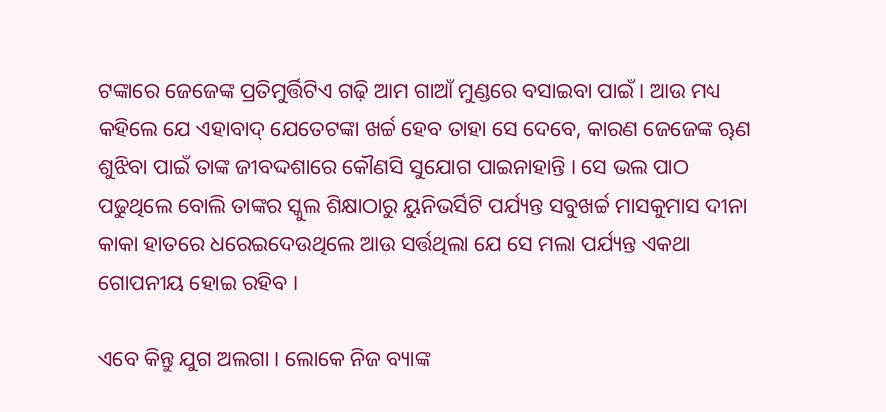ଟଙ୍କାରେ ଜେଜେଙ୍କ ପ୍ରତିମୁର୍ତ୍ତିଟିଏ ଗଢ଼ି ଆମ ଗାଆଁ ମୁଣ୍ଡରେ ବସାଇବା ପାଇଁ । ଆଉ ମଧ୍ୟ କହିଲେ ଯେ ଏହାବାଦ୍ ଯେତେଟଙ୍କା ଖର୍ଚ୍ଚ ହେବ ତାହା ସେ ଦେବେ, କାରଣ ଜେଜେଙ୍କ ୠଣ ଶୁଝିବା ପାଇଁ ତାଙ୍କ ଜୀବଦ୍ଦଶାରେ କୌଣସି ସୁଯୋଗ ପାଇନାହାନ୍ତି । ସେ ଭଲ ପାଠ ପଢୁଥିଲେ ବୋଲି ତାଙ୍କର ସ୍କୁଲ ଶିକ୍ଷାଠାରୁ ୟୁନିଭର୍ସିଟି ପର୍ଯ୍ୟନ୍ତ ସବୁଖର୍ଚ୍ଚ ମାସକୁମାସ ଦୀନା କାକା ହାତରେ ଧରେଇଦେଉଥିଲେ ଆଉ ସର୍ତ୍ତଥିଲା ଯେ ସେ ମଲା ପର୍ଯ୍ୟନ୍ତ ଏକଥା ଗୋପନୀୟ ହୋଇ ରହିବ ।

ଏବେ କିନ୍ତୁ ଯୁଗ ଅଲଗା । ଲୋକେ ନିଜ ବ୍ୟାଙ୍କ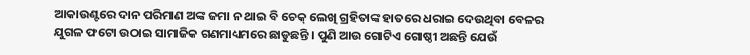ଆକାଉଣ୍ଟରେ ଦାନ ପରିମାଣ ଅଙ୍କ ଜମା ନ ଥାଇ ବି ଚେକ୍ ଲେଖି ଗ୍ରହିତାଙ୍କ ହାତରେ ଧରାଇ ଦେଉଥିବା ବେଳର ଯୁଗଳ ଫଟୋ ଉଠାଇ ସାମାଜିକ ଗଣମାଧ୍ୟମରେ ଛାଡୁଛନ୍ତି । ପୁଣି ଆଉ ଗୋଟିଏ ଗୋଷ୍ଠୀ ଅଛନ୍ତି ଯେଉଁ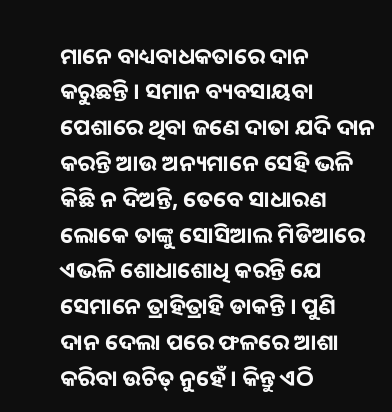ମାନେ ବାଧ୍ୟବାଧକତାରେ ଦାନ କରୁଛନ୍ତି । ସମାନ ବ୍ୟବସାୟବା ପେଶାରେ ଥିବା ଜଣେ ଦାତା ଯଦି ଦାନ କରନ୍ତି ଆଉ ଅନ୍ୟମାନେ ସେହି ଭଳି କିଛି ନ ଦିଅନ୍ତି, ତେବେ ସାଧାରଣ ଲୋକେ ତାଙ୍କୁ ସୋସିଆଲ ମିଡିଆରେ ଏଭଳି ଶୋଧାଶୋଧି କରନ୍ତି ଯେ ସେମାନେ ତ୍ରାହିତ୍ରାହି ଡାକନ୍ତି । ପୁଣି ଦାନ ଦେଲା ପରେ ଫଳରେ ଆଶା କରିବା ଉଚିତ୍ ନୁହେଁ । କିନ୍ତୁ ଏଠି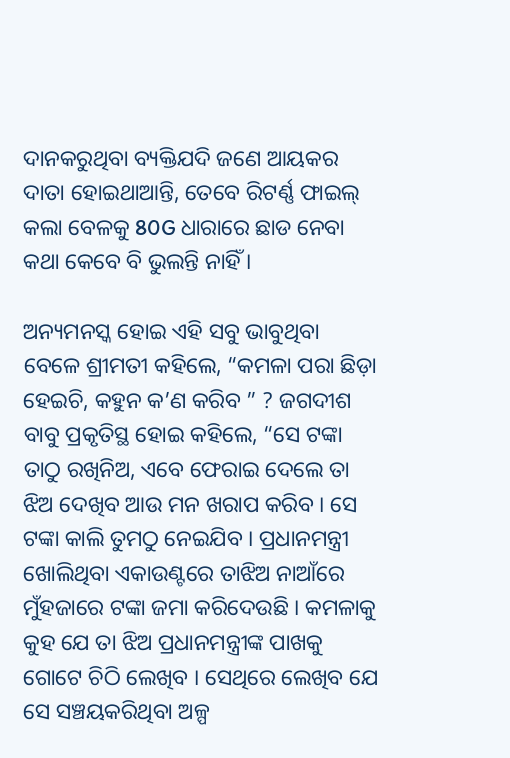ଦାନକରୁଥିବା ବ୍ୟକ୍ତିଯଦି ଜଣେ ଆୟକର ଦାତା ହୋଇଥାଆନ୍ତି, ତେବେ ରିଟର୍ଣ୍ଣ ଫାଇଲ୍ କଲା ବେଳକୁ 80G ଧାରାରେ ଛାଡ ନେବା କଥା କେବେ ବି ଭୁଲନ୍ତି ନାହିଁ ।

ଅନ୍ୟମନସ୍କ ହୋଇ ଏହି ସବୁ ଭାବୁଥିବା ବେଳେ ଶ୍ରୀମତୀ କହିଲେ, “କମଳା ପରା ଛିଡ଼ା ହେଇଚି, କହୁନ କ’ଣ କରିବ ” ? ଜଗଦୀଶ ବାବୁ ପ୍ରକୃତିସ୍ଥ ହୋଇ କହିଲେ, “ସେ ଟଙ୍କା ତାଠୁ ରଖିନିଅ, ଏବେ ଫେରାଇ ଦେଲେ ତା ଝିଅ ଦେଖିବ ଆଉ ମନ ଖରାପ କରିବ । ସେ ଟଙ୍କା କାଲି ତୁମଠୁ ନେଇଯିବ । ପ୍ରଧାନମନ୍ତ୍ରୀ ଖୋଲିଥିବା ଏକାଉଣ୍ଟରେ ତାଝିଅ ନାଆଁରେ ମୁଁହଜାରେ ଟଙ୍କା ଜମା କରିଦେଉଛି । କମଳାକୁ କୁହ ଯେ ତା ଝିଅ ପ୍ରଧାନମନ୍ତ୍ରୀଙ୍କ ପାଖକୁ ଗୋଟେ ଚିଠି ଲେଖିବ । ସେଥିରେ ଲେଖିବ ଯେ ସେ ସଞ୍ଚୟକରିଥିବା ଅଳ୍ପ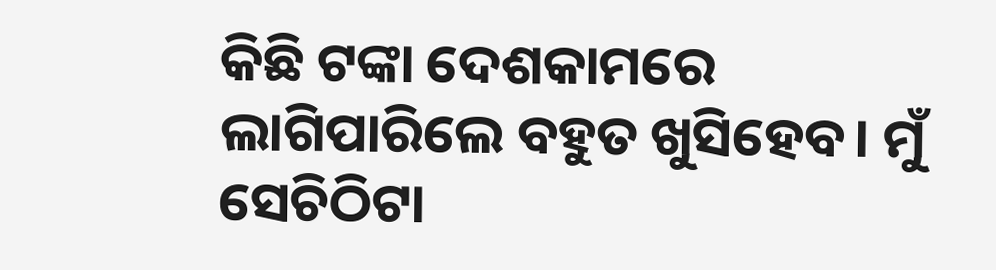କିଛି ଟଙ୍କା ଦେଶକାମରେ ଲାଗିପାରିଲେ ବହୁତ ଖୁସିହେବ। ମୁଁ ସେଚିଠିଟା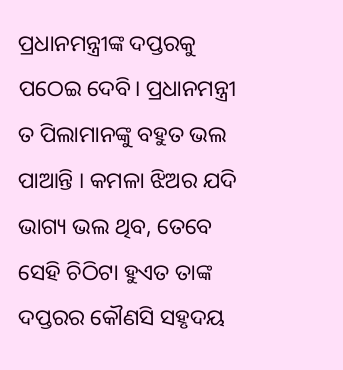ପ୍ରଧାନମନ୍ତ୍ରୀଙ୍କ ଦପ୍ତରକୁ ପଠେଇ ଦେବି। ପ୍ରଧାନମନ୍ତ୍ରୀ ତ ପିଲାମାନଙ୍କୁ ବହୁତ ଭଲ ପାଆନ୍ତି । କମଳା ଝିଅର ଯଦି ଭାଗ୍ୟ ଭଲ ଥିବ, ତେବେ ସେହି ଚିଠିଟା ହୁଏତ ତାଙ୍କ ଦପ୍ତରର କୌଣସି ସହୃଦୟ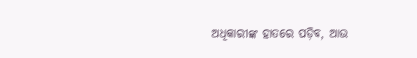ଅଧିକାରୀଙ୍କ ହାତରେ ପଡ଼ିବ, ଆଉ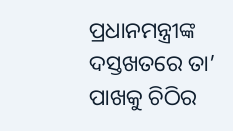ପ୍ରଧାନମନ୍ତ୍ରୀଙ୍କ ଦସ୍ତଖତରେ ତା’ ପାଖକୁ ଚିଠିର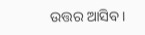ଉତ୍ତର ଆସିବ।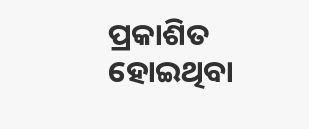ପ୍ରକାଶିତ ହୋଇଥିବା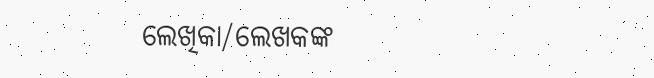ଲେଖିକା/ଲେଖକଙ୍କ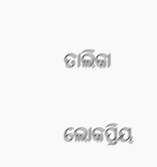ତାଲିକା

ଲୋକପ୍ରିୟ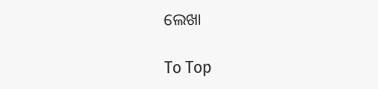ଲେଖା

To Top